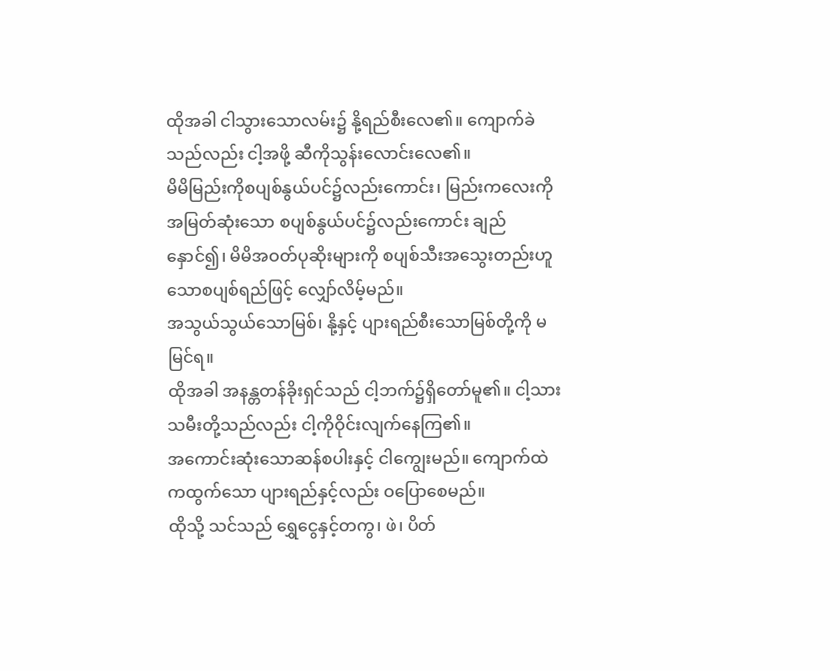ထိုအခါ ငါသွားသောလမ်း၌ နို့ရည်စီးလေ၏။ ကျောက်ခဲသည်လည်း ငါ့အဖို့ ဆီကိုသွန်းလောင်းလေ၏။
မိမိမြည်းကိုစပျစ်နွယ်ပင်၌လည်းကောင်း၊ မြည်းကလေးကိုအမြတ်ဆုံးသော စပျစ်နွယ်ပင်၌လည်းကောင်း ချည်နှောင်၍၊ မိမိအဝတ်ပုဆိုးများကို စပျစ်သီးအသွေးတည်းဟူသောစပျစ်ရည်ဖြင့် လျှော်လိမ့်မည်။
အသွယ်သွယ်သောမြစ်၊ နို့နှင့် ပျားရည်စီးသောမြစ်တို့ကို မမြင်ရ။
ထိုအခါ အနန္တတန်ခိုးရှင်သည် ငါ့ဘက်၌ရှိတော်မူ၏။ ငါ့သားသမီးတို့သည်လည်း ငါ့ကိုဝိုင်းလျက်နေကြ၏။
အကောင်းဆုံးသောဆန်စပါးနှင့် ငါကျွေးမည်။ ကျောက်ထဲကထွက်သော ပျားရည်နှင့်လည်း ဝပြောစေမည်။
ထိုသို့ သင်သည် ရွှေငွေနှင့်တကွ၊ ဖဲ၊ ပိတ်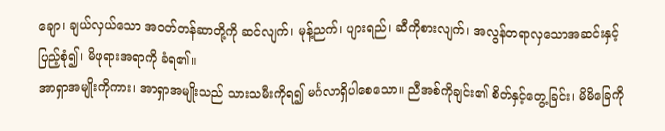ချော၊ ချယ်လှယ်သော အဝတ်တန်ဆာတို့ကို ဆင်လျက်၊ မုန့်ညက်၊ ပျားရည်၊ ဆီကိုစားလျက်၊ အလွန်တရာလှသောအဆင်းနှင့် ပြည့်စုံ၍၊ မိဖုရားအရာကို ခံရ၏။
အာရှာအမျိုးကိုကား၊ အာရှာအမျိုးသည် သားသမီးကိုရ၍ မင်္ဂလာရှိပါစေသော။ ညီအစ်ကိုချင်း၏ စိတ်နှင့်တွေ့ခြင်း၊ မိမိခြေကို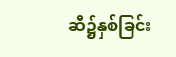ဆီ၌နှစ်ခြင်း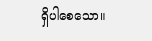ရှိပါစေသော။